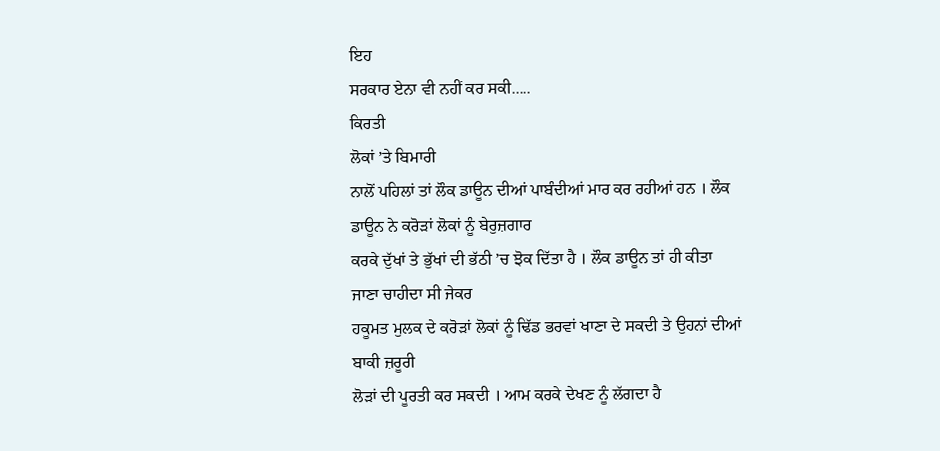ਇਹ
ਸਰਕਾਰ ਏਨਾ ਵੀ ਨਹੀਂ ਕਰ ਸਕੀ.....
ਕਿਰਤੀ
ਲੋਕਾਂ ’ਤੇ ਬਿਮਾਰੀ
ਨਾਲੋਂ ਪਹਿਲਾਂ ਤਾਂ ਲੌਕ ਡਾਊਨ ਦੀਆਂ ਪਾਬੰਦੀਆਂ ਮਾਰ ਕਰ ਰਹੀਆਂ ਹਨ । ਲੌਕ ਡਾਊਨ ਨੇ ਕਰੋੜਾਂ ਲੋਕਾਂ ਨੂੰ ਬੇਰੁਜ਼ਗਾਰ
ਕਰਕੇ ਦੁੱਖਾਂ ਤੇ ਭੁੱਖਾਂ ਦੀ ਭੱਠੀ ’ਚ ਝੋਕ ਦਿੱਤਾ ਹੈ । ਲੌਕ ਡਾਊਨ ਤਾਂ ਹੀ ਕੀਤਾ ਜਾਣਾ ਚਾਹੀਦਾ ਸੀ ਜੇਕਰ
ਹਕੂਮਤ ਮੁਲਕ ਦੇ ਕਰੋੜਾਂ ਲੋਕਾਂ ਨੂੰ ਢਿੱਡ ਭਰਵਾਂ ਖਾਣਾ ਦੇ ਸਕਦੀ ਤੇ ਉਹਨਾਂ ਦੀਆਂ ਬਾਕੀ ਜ਼ਰੂਰੀ
ਲੋੜਾਂ ਦੀ ਪੂਰਤੀ ਕਰ ਸਕਦੀ । ਆਮ ਕਰਕੇ ਦੇਖਣ ਨੂੰ ਲੱਗਦਾ ਹੈ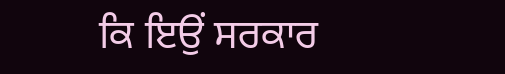ਕਿ ਇਉਂ ਸਰਕਾਰ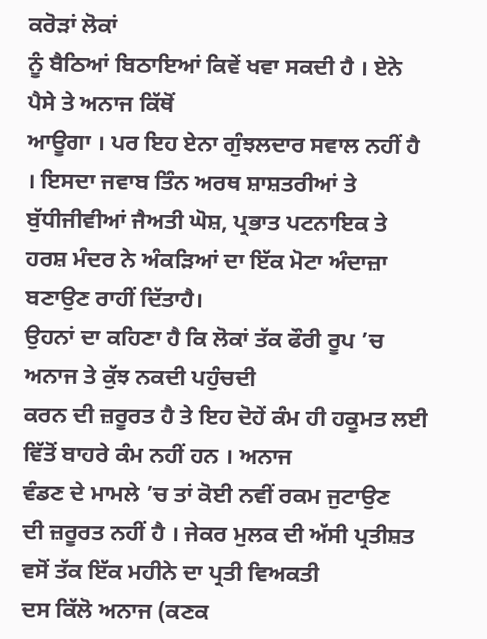ਕਰੋੜਾਂ ਲੋਕਾਂ
ਨੂੰ ਬੈਠਿਆਂ ਬਿਠਾਇਆਂ ਕਿਵੇਂ ਖਵਾ ਸਕਦੀ ਹੈ । ਏਨੇ ਪੈਸੇ ਤੇ ਅਨਾਜ ਕਿੱਥੋਂ
ਆਊਗਾ । ਪਰ ਇਹ ਏਨਾ ਗੁੰਝਲਦਾਰ ਸਵਾਲ ਨਹੀਂ ਹੈ । ਇਸਦਾ ਜਵਾਬ ਤਿੰਨ ਅਰਥ ਸ਼ਾਸ਼ਤਰੀਆਂ ਤੇ ਬੁੱਧੀਜੀਵੀਆਂ ਜੈਅਤੀ ਘੋਸ਼, ਪ੍ਰਭਾਤ ਪਟਨਾਇਕ ਤੇ ਹਰਸ਼ ਮੰਦਰ ਨੇ ਅੰਕੜਿਆਂ ਦਾ ਇੱਕ ਮੋਟਾ ਅੰਦਾਜ਼ਾ ਬਣਾਉਣ ਰਾਹੀਂ ਦਿੱਤਾਹੈ।
ਉਹਨਾਂ ਦਾ ਕਹਿਣਾ ਹੈ ਕਿ ਲੋਕਾਂ ਤੱਕ ਫੌਰੀ ਰੂਪ ’ਚ ਅਨਾਜ ਤੇ ਕੁੱਝ ਨਕਦੀ ਪਹੁੰਚਦੀ
ਕਰਨ ਦੀ ਜ਼ਰੂਰਤ ਹੈ ਤੇ ਇਹ ਦੋਹੇਂ ਕੰਮ ਹੀ ਹਕੂਮਤ ਲਈ ਵਿੱਤੋਂ ਬਾਹਰੇ ਕੰਮ ਨਹੀਂ ਹਨ । ਅਨਾਜ
ਵੰਡਣ ਦੇ ਮਾਮਲੇ ’ਚ ਤਾਂ ਕੋਈ ਨਵੀਂ ਰਕਮ ਜੁਟਾਉਣ
ਦੀ ਜ਼ਰੂਰਤ ਨਹੀਂ ਹੈ । ਜੇਕਰ ਮੁਲਕ ਦੀ ਅੱਸੀ ਪ੍ਰਤੀਸ਼ਤ ਵਸੋਂ ਤੱਕ ਇੱਕ ਮਹੀਨੇ ਦਾ ਪ੍ਰਤੀ ਵਿਅਕਤੀ
ਦਸ ਕਿੱਲੋ ਅਨਾਜ (ਕਣਕ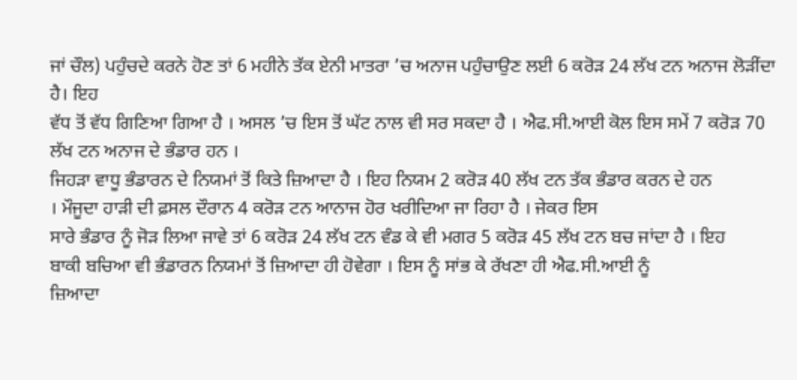ਜਾਂ ਚੌਲ) ਪਹੁੰਚਦੇ ਕਰਨੇ ਹੋਣ ਤਾਂ 6 ਮਹੀਨੇ ਤੱਕ ਏਨੀ ਮਾਤਰਾ ’ਚ ਅਨਾਜ ਪਹੁੰਚਾਉਣ ਲਈ 6 ਕਰੋੜ 24 ਲੱਖ ਟਨ ਅਨਾਜ ਲੋੜੀਂਦਾ ਹੈ। ਇਹ
ਵੱਧ ਤੋਂ ਵੱਧ ਗਿਣਿਆ ਗਿਆ ਹੈ । ਅਸਲ ’ਚ ਇਸ ਤੋਂ ਘੱਟ ਨਾਲ ਵੀ ਸਰ ਸਕਦਾ ਹੈ । ਐਫ.ਸੀ.ਆਈ ਕੋਲ ਇਸ ਸਮੇਂ 7 ਕਰੋੜ 70 ਲੱਖ ਟਨ ਅਨਾਜ ਦੇ ਭੰਡਾਰ ਹਨ ।
ਜਿਹੜਾ ਵਾਧੂ ਭੰਡਾਰਨ ਦੇ ਨਿਯਮਾਂ ਤੋਂ ਕਿਤੇ ਜ਼ਿਆਦਾ ਹੈ । ਇਹ ਨਿਯਮ 2 ਕਰੋੜ 40 ਲੱਖ ਟਨ ਤੱਕ ਭੰਡਾਰ ਕਰਨ ਦੇ ਹਨ
। ਮੌਜੂਦਾ ਹਾੜੀ ਦੀ ਫ਼ਸਲ ਦੌਰਾਨ 4 ਕਰੋੜ ਟਨ ਆਨਾਜ ਹੋਰ ਖਰੀਦਿਆ ਜਾ ਰਿਹਾ ਹੈ । ਜੇਕਰ ਇਸ
ਸਾਰੇ ਭੰਡਾਰ ਨੂੰ ਜੋੜ ਲਿਆ ਜਾਵੇ ਤਾਂ 6 ਕਰੋੜ 24 ਲੱਖ ਟਨ ਵੰਡ ਕੇ ਵੀ ਮਗਰ 5 ਕਰੋੜ 45 ਲੱਖ ਟਨ ਬਚ ਜਾਂਦਾ ਹੈ । ਇਹ
ਬਾਕੀ ਬਚਿਆ ਵੀ ਭੰਡਾਰਨ ਨਿਯਮਾਂ ਤੋਂ ਜ਼ਿਆਦਾ ਹੀ ਹੋਵੇਗਾ । ਇਸ ਨੂੰ ਸਾਂਭ ਕੇ ਰੱਖਣਾ ਹੀ ਐਫ.ਸੀ.ਆਈ ਨੂੰ
ਜ਼ਿਆਦਾ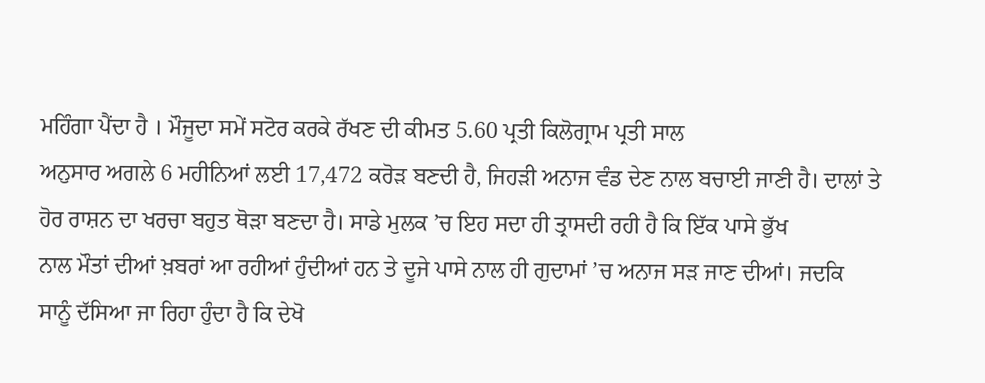ਮਹਿੰਗਾ ਪੈਂਦਾ ਹੈ । ਮੌਜੂਦਾ ਸਮੇਂ ਸਟੋਰ ਕਰਕੇ ਰੱਖਣ ਦੀ ਕੀਮਤ 5.60 ਪ੍ਰਤੀ ਕਿਲੋਗ੍ਰਾਮ ਪ੍ਰਤੀ ਸਾਲ
ਅਨੁਸਾਰ ਅਗਲੇ 6 ਮਹੀਨਿਆਂ ਲਈ 17,472 ਕਰੋੜ ਬਣਦੀ ਹੈ, ਜਿਹੜੀ ਅਨਾਜ ਵੰਡ ਦੇਣ ਨਾਲ ਬਚਾਈ ਜਾਣੀ ਹੈ। ਦਾਲਾਂ ਤੇ
ਹੋਰ ਰਾਸ਼ਨ ਦਾ ਖਰਚਾ ਬਹੁਤ ਥੋੜਾ ਬਣਦਾ ਹੈ। ਸਾਡੇ ਮੁਲਕ ’ਚ ਇਹ ਸਦਾ ਹੀ ਤ੍ਰਾਸਦੀ ਰਹੀ ਹੈ ਕਿ ਇੱਕ ਪਾਸੇ ਭੁੱਖ
ਨਾਲ ਮੌਤਾਂ ਦੀਆਂ ਖ਼ਬਰਾਂ ਆ ਰਹੀਆਂ ਹੁੰਦੀਆਂ ਹਨ ਤੇ ਦੂਜੇ ਪਾਸੇ ਨਾਲ ਹੀ ਗੁਦਾਮਾਂ ’ਚ ਅਨਾਜ ਸੜ ਜਾਣ ਦੀਆਂ। ਜਦਕਿ
ਸਾਨੂੰ ਦੱਸਿਆ ਜਾ ਰਿਹਾ ਹੁੰਦਾ ਹੈ ਕਿ ਦੇਖੋ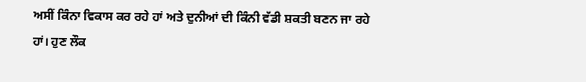ਅਸੀਂ ਕਿੰਨਾ ਵਿਕਾਸ ਕਰ ਰਹੇ ਹਾਂ ਅਤੇ ਦੁਨੀਆਂ ਦੀ ਕਿੰਨੀ ਵੱਡੀ ਸ਼ਕਤੀ ਬਣਨ ਜਾ ਰਹੇ ਹਾਂ। ਹੁਣ ਲੌਕ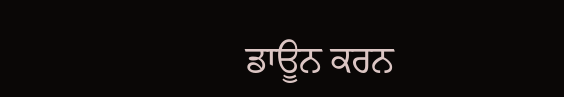ਡਾਊਨ ਕਰਨ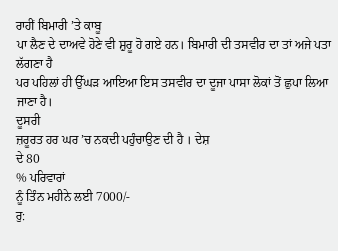ਰਾਹੀਂ ਬਿਮਾਰੀ ’ਤੇ ਕਾਬੂ
ਪਾ ਲੈਣ ਦੇ ਦਾਅਵੇ ਹੋਣੇ ਵੀ ਸ਼ੁਰੂ ਹੋ ਗਏ ਹਨ। ਬਿਮਾਰੀ ਦੀ ਤਸਵੀਰ ਦਾ ਤਾਂ ਅਜੇ ਪਤਾ ਲੱਗਣਾ ਹੈ
ਪਰ ਪਹਿਲਾਂ ਹੀ ਉੱਘੜ ਆਇਆ ਇਸ ਤਸਵੀਰ ਦਾ ਦੂਜਾ ਪਾਸਾ ਲੋਕਾਂ ਤੋਂ ਛੁਪਾ ਲਿਆ ਜਾਣਾ ਹੈ।
ਦੂਸਰੀ
ਜ਼ਰੂਰਤ ਹਰ ਘਰ ’ਚ ਨਕਦੀ ਪਹੁੰਚਾਉਣ ਦੀ ਹੈ । ਦੇਸ਼
ਦੇ 80
% ਪਰਿਵਾਰਾਂ
ਨੂੰ ਤਿੰਨ ਮਹੀਨੇ ਲਈ 7000/-
ਰੁ: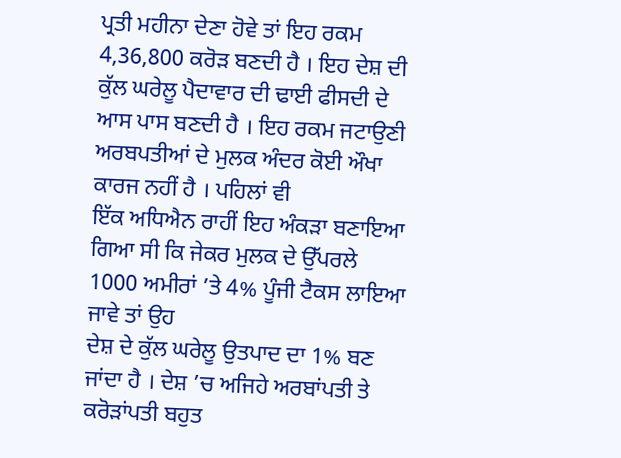ਪ੍ਰਤੀ ਮਹੀਨਾ ਦੇਣਾ ਹੋਵੇ ਤਾਂ ਇਹ ਰਕਮ 4,36,800 ਕਰੋੜ ਬਣਦੀ ਹੈ । ਇਹ ਦੇਸ਼ ਦੀ
ਕੁੱਲ ਘਰੇਲੂ ਪੈਦਾਵਾਰ ਦੀ ਢਾਈ ਫੀਸਦੀ ਦੇ ਆਸ ਪਾਸ ਬਣਦੀ ਹੈ । ਇਹ ਰਕਮ ਜਟਾਉਣੀ ਅਰਬਪਤੀਆਂ ਦੇ ਮੁਲਕ ਅੰਦਰ ਕੋਈ ਔਖਾ ਕਾਰਜ ਨਹੀਂ ਹੈ । ਪਹਿਲਾਂ ਵੀ
ਇੱਕ ਅਧਿਐਨ ਰਾਹੀਂ ਇਹ ਅੰਕੜਾ ਬਣਾਇਆ ਗਿਆ ਸੀ ਕਿ ਜੇਕਰ ਮੁਲਕ ਦੇ ਉੱਪਰਲੇ 1000 ਅਮੀਰਾਂ ’ਤੇ 4% ਪੂੰਜੀ ਟੈਕਸ ਲਾਇਆ ਜਾਵੇ ਤਾਂ ਉਹ
ਦੇਸ਼ ਦੇ ਕੁੱਲ ਘਰੇਲੂ ਉਤਪਾਦ ਦਾ 1% ਬਣ ਜਾਂਦਾ ਹੈ । ਦੇਸ਼ ’ਚ ਅਜਿਹੇ ਅਰਬਾਂਪਤੀ ਤੇ
ਕਰੋੜਾਂਪਤੀ ਬਹੁਤ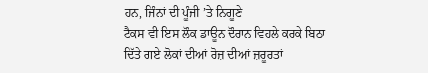ਹਨ, ਜਿੰਨਾਂ ਦੀ ਪੂੰਜੀ ’ਤੇ ਨਿਗੂਣੇ
ਟੈਕਸ ਵੀ ਇਸ ਲੌਕ ਡਾਊਨ ਦੌਰਾਨ ਵਿਹਲੇ ਕਰਕੇ ਬਿਠਾ ਦਿੱਤੇ ਗਏ ਲੋਕਾਂ ਦੀਆਂ ਰੋਜ਼ ਦੀਆਂ ਜ਼ਰੂਰਤਾਂ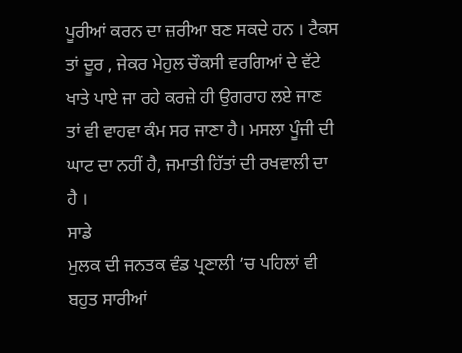ਪੂਰੀਆਂ ਕਰਨ ਦਾ ਜ਼ਰੀਆ ਬਣ ਸਕਦੇ ਹਨ । ਟੈਕਸ ਤਾਂ ਦੂਰ , ਜੇਕਰ ਮੇਹੁਲ ਚੌਕਸੀ ਵਰਗਿਆਂ ਦੇ ਵੱਟੇ ਖਾਤੇ ਪਾਏ ਜਾ ਰਹੇ ਕਰਜ਼ੇ ਹੀ ਉਗਰਾਹ ਲਏ ਜਾਣ
ਤਾਂ ਵੀ ਵਾਹਵਾ ਕੰਮ ਸਰ ਜਾਣਾ ਹੈ। ਮਸਲਾ ਪੂੰਜੀ ਦੀ ਘਾਟ ਦਾ ਨਹੀਂ ਹੈ, ਜਮਾਤੀ ਹਿੱਤਾਂ ਦੀ ਰਖਵਾਲੀ ਦਾ
ਹੈ ।
ਸਾਡੇ
ਮੁਲਕ ਦੀ ਜਨਤਕ ਵੰਡ ਪ੍ਰਣਾਲੀ ’ਚ ਪਹਿਲਾਂ ਵੀ ਬਹੁਤ ਸਾਰੀਆਂ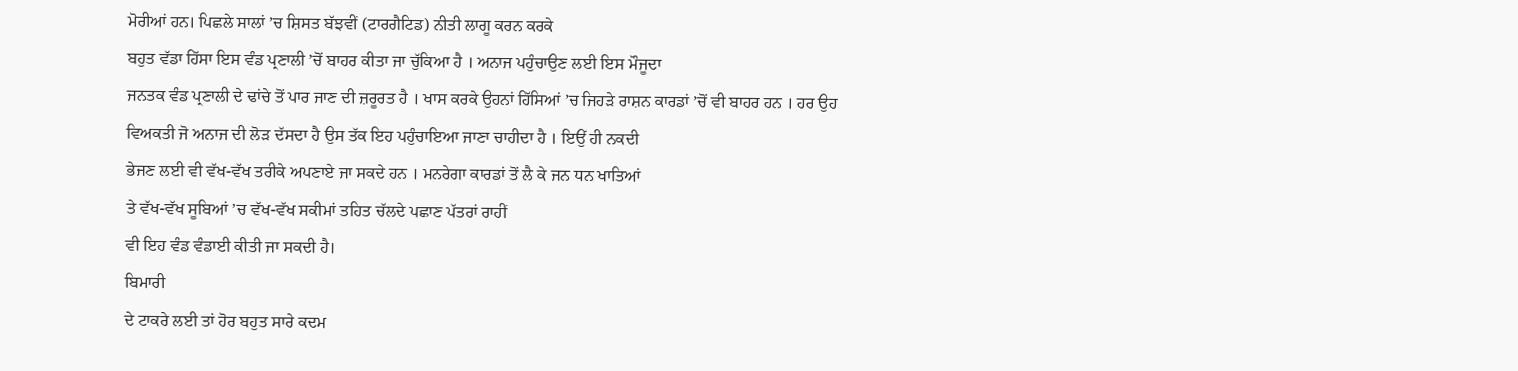ਮੋਰੀਆਂ ਹਨ। ਪਿਛਲੇ ਸਾਲਾਂ ’ਚ ਸ਼ਿਸਤ ਬੱਝਵੀਂ (ਟਾਰਗੈਟਿਡ) ਨੀਤੀ ਲਾਗੂ ਕਰਨ ਕਰਕੇ
ਬਹੁਤ ਵੱਡਾ ਹਿੱਸਾ ਇਸ ਵੰਡ ਪ੍ਰਣਾਲੀ ’ਚੋਂ ਬਾਹਰ ਕੀਤਾ ਜਾ ਚੁੱਕਿਆ ਹੈ । ਅਨਾਜ ਪਹੁੰਚਾਉਣ ਲਈ ਇਸ ਮੌਜੂਦਾ
ਜਨਤਕ ਵੰਡ ਪ੍ਰਣਾਲੀ ਦੇ ਢਾਂਚੇ ਤੋਂ ਪਾਰ ਜਾਣ ਦੀ ਜ਼ਰੂਰਤ ਹੈ । ਖਾਸ ਕਰਕੇ ਉਹਨਾਂ ਹਿੱਸਿਆਂ ’ਚ ਜਿਹੜੇ ਰਾਸ਼ਨ ਕਾਰਡਾਂ ’ਚੋਂ ਵੀ ਬਾਹਰ ਹਨ । ਹਰ ਉਹ
ਵਿਅਕਤੀ ਜੋ ਅਨਾਜ ਦੀ ਲੋੜ ਦੱਸਦਾ ਹੈ ਉਸ ਤੱਕ ਇਹ ਪਹੁੰਚਾਇਆ ਜਾਣਾ ਚਾਹੀਦਾ ਹੈ । ਇਉਂ ਹੀ ਨਕਦੀ
ਭੇਜਣ ਲਈ ਵੀ ਵੱਖ-ਵੱਖ ਤਰੀਕੇ ਅਪਣਾਏ ਜਾ ਸਕਦੇ ਹਨ । ਮਨਰੇਗਾ ਕਾਰਡਾਂ ਤੋਂ ਲੈ ਕੇ ਜਨ ਧਨ ਖਾਤਿਆਂ
ਤੇ ਵੱਖ-ਵੱਖ ਸੂਬਿਆਂ ’ਚ ਵੱਖ-ਵੱਖ ਸਕੀਮਾਂ ਤਹਿਤ ਚੱਲਦੇ ਪਛਾਣ ਪੱਤਰਾਂ ਰਾਹੀਂ
ਵੀ ਇਹ ਵੰਡ ਵੰਡਾਈ ਕੀਤੀ ਜਾ ਸਕਦੀ ਹੈ।
ਬਿਮਾਰੀ
ਦੇ ਟਾਕਰੇ ਲਈ ਤਾਂ ਹੋਰ ਬਹੁਤ ਸਾਰੇ ਕਦਮ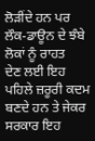ਲੋੜੀਂਦੇ ਹਨ ਪਰ ਲੌਕ-ਡਾਊਨ ਦੇ ਝੰਬੇ ਲੋਕਾਂ ਨੂੰ ਰਾਹਤ
ਦੇਣ ਲਈ ਇਹ ਪਹਿਲੇ ਜ਼ਰੂਰੀ ਕਦਮ ਬਣਦੇ ਹਨ ਤੇ ਜੇਕਰ ਸਰਕਾਰ ਇਹ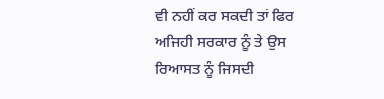ਵੀ ਨਹੀਂ ਕਰ ਸਕਦੀ ਤਾਂ ਫਿਰ
ਅਜਿਹੀ ਸਰਕਾਰ ਨੂੰ ਤੇ ਉਸ ਰਿਆਸਤ ਨੂੰ ਜਿਸਦੀ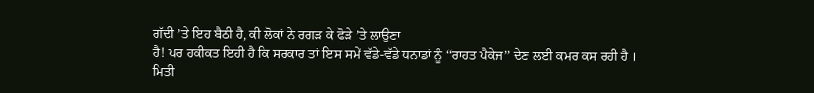ਗੱਦੀ ’ਤੇ ਇਹ ਬੈਠੀ ਹੈ, ਕੀ ਲੋਕਾਂ ਨੇ ਰਗੜ ਕੇ ਫੋੜੇ ’ਤੇ ਲਾਉਣਾ
ਹੈ! ਪਰ ਹਕੀਕਤ ਇਹੀ ਹੈ ਕਿ ਸਰਕਾਰ ਤਾਂ ਇਸ ਸਮੇਂ ਵੱਡੇ-ਵੱਡੇ ਧਨਾਡਾਂ ਨੂੰ ‘‘ਰਾਹਤ ਪੈਕੇਜ’’ ਦੇਣ ਲਈ ਕਮਰ ਕਸ ਰਹੀ ਹੈ ।
ਮਿਤੀ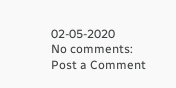02-05-2020
No comments:
Post a Comment